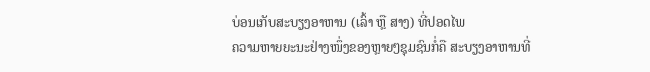ບ່ອນເກັບສະບຽງອາຫານ (ເລົ້າ ຫຼື ສາງ) ທີ່ປອດໄພ
ຄວາມຫາຍຍະນະຢ່າງໜຶ່ງຂອງຫຼາຍໆຊຸມຊົນກໍ່ຄື ສະບຽງອາຫານທີ່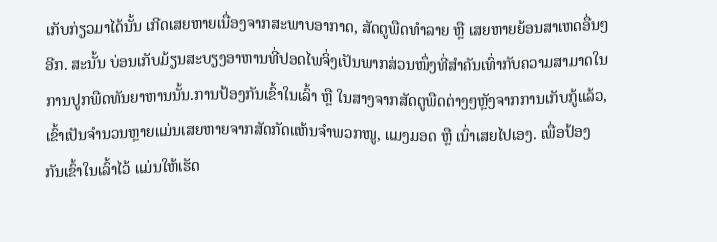ເກັບກ່ຽວມາໄດ້ນັ້ນ ເກີດເສຍຫາຍເນື່ອງຈາກສະພາບອາກາດ, ສັດຕູພືດທຳລາຍ ຫຼື ເສຍຫາຍຍ້ອນສາເຫດອື່ນໆອີກ. ສະນັ້ນ ບ່ອນເກັບມ້ຽນສະບຽງອາຫານທີ່ປອດໄພຈິ່ງເປັນພາກສ່ວນໜຶ່ງທີ່ສຳຄັນເທົ່າກັບຄວາມສາມາດໃນການປູກພືດທັນຍາຫານນັ້ນ.ການປ້ອງກັນເຂົ້າໃນເລົ້າ ຫຼື ໃນສາງຈາກສັດຕູພືດຕ່າງໆຫຼັງຈາກການເກັບກູ້ແລ້ວ, ເຂົ້າເປັນຈຳນວນຫຼາຍແມ່ນເສຍຫາຍຈາກສັດກັດແຫ້ນຈຳພວກໜູ, ແມງມອດ ຫຼື ເນົ່າເສຍໄປເອງ. ເພື່ອປ້ອງກັນເຂົ້າໃນເລົ້າໄວ້ ແມ່ນໃຫ້ເຮັດ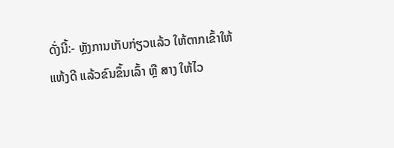ດັ່ງນີ້:- ຫຼັງການເກັບກ່ຽວແລ້ວ ໃຫ້ຕາກເຂົ້າໃຫ້ແຫ້ງດີ ແລ້ວຂົນຂຶ້ນເລົ້າ ຫຼື ສາງ ໃຫ້ໄວ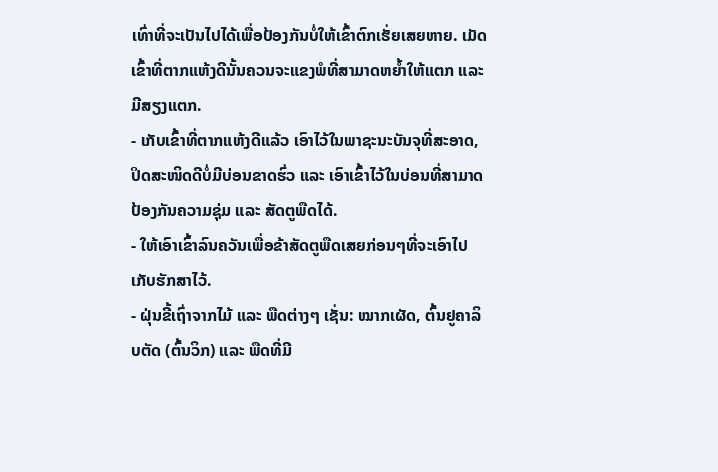ເທົ່າທີ່ຈະເປັນໄປໄດ້ເພື່ອປ້ອງກັນບໍ່ໃຫ້ເຂົ້າຕົກເຮັ່ຍເສຍຫາຍ. ເມັດເຂົ້າທີ່ຕາກແຫ້ງດີນັ້ນຄວນຈະແຂງພໍທີ່ສາມາດຫຍ້ຳໃຫ້ແຕກ ແລະ ມີສຽງແຕກ.
- ເກັບເຂົ້າທີ່ຕາກແຫ້ງດີແລ້ວ ເອົາໄວ້ໃນພາຊະນະບັນຈຸທີ່ສະອາດ, ປິດສະໜິດດີບໍ່ມີບ່ອນຂາດຮົ່ວ ແລະ ເອົາເຂົ້າໄວ້ໃນບ່ອນທີ່ສາມາດປ້ອງກັນຄວາມຊຸ່ມ ແລະ ສັດຕູພືດໄດ້.
- ໃຫ້ເອົາເຂົ້າລົນຄວັນເພື່ອຂ້າສັດຕູພືດເສຍກ່ອນໆທີ່ຈະເອົາໄປເກັບຮັກສາໄວ້.
- ຝຸ່ນຂີ້ເຖົ່າຈາກໄມ້ ແລະ ພືດຕ່າງໆ ເຊັ່ນ: ໝາກເຜັດ, ຕົ້ນຢູຄາລິບຕັດ (ຕົ້ນວິກ) ແລະ ພືດທີ່ມີ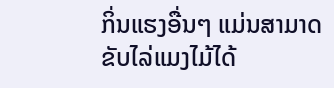ກິ່ນແຮງອື່ນໆ ແມ່ນສາມາດຂັບໄລ່ແມງໄມ້ໄດ້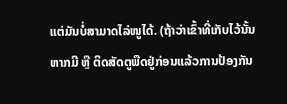ແຕ່ມັນບໍ່ສາມາດໄລ່ໜູໄດ້. (ຖ້າວ່າເຂົ້າທີ່ເກັບໄວ້ນັ້ນຫາກມີ ຫຼື ຕິດສັດຕູພືດຢູ່ກ່ອນແລ້ວການປ້ອງກັນ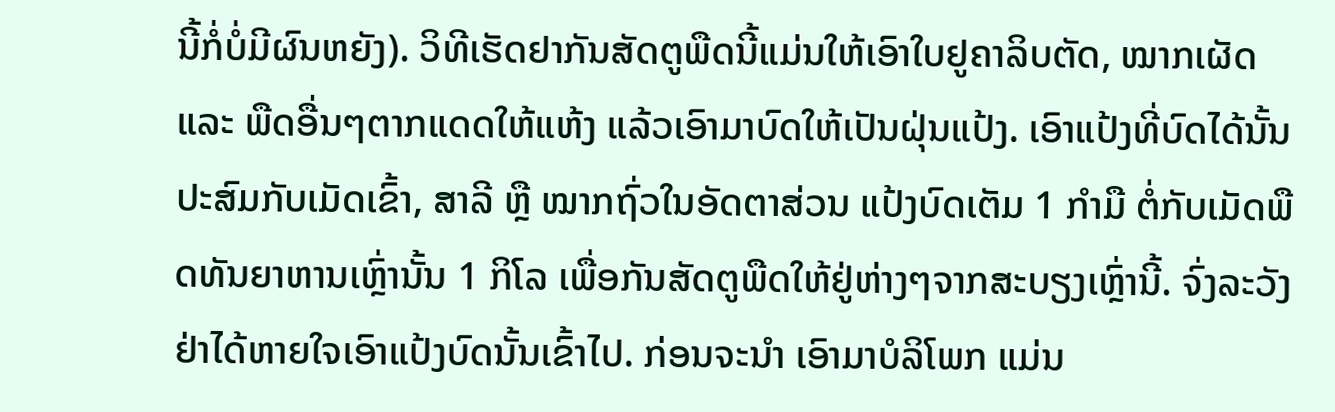ນີ້ກໍ່ບໍ່ມີຜົນຫຍັງ). ວິທີເຮັດຢາກັນສັດຕູພືດນີ້ແມ່ນໃຫ້ເອົາໃບຢູຄາລິບຕັດ, ໝາກເຜັດ ແລະ ພືດອື່ນໆຕາກແດດໃຫ້ແຫ້ງ ແລ້ວເອົາມາບົດໃຫ້ເປັນຝຸ່ນແປ້ງ. ເອົາແປ້ງທີ່ບົດໄດ້ນັ້ນປະສົມກັບເມັດເຂົ້າ, ສາລີ ຫຼື ໝາກຖົ່ວໃນອັດຕາສ່ວນ ແປ້ງບົດເຕັມ 1 ກຳມື ຕໍ່ກັບເມັດພືດທັນຍາຫານເຫຼົ່ານັ້ນ 1 ກິໂລ ເພື່ອກັນສັດຕູພືດໃຫ້ຢູ່ຫ່າງໆຈາກສະບຽງເຫຼົ່ານີ້. ຈົ່ງລະວັງຢ່າໄດ້ຫາຍໃຈເອົາແປ້ງບົດນັ້ນເຂົ້າໄປ. ກ່ອນຈະນຳ ເອົາມາບໍລິໂພກ ແມ່ນ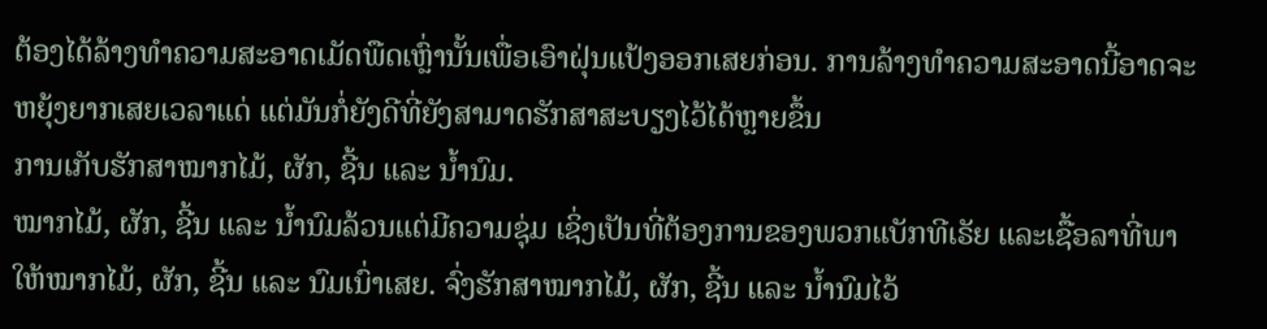ຕ້ອງໄດ້ລ້າງທຳຄວາມສະອາດເມັດພືດເຫຼົ່ານັ້ນເພື່ອເອົາຝຸ່ນແປ້ງອອກເສຍກ່ອນ. ການລ້າງທຳຄວາມສະອາດນີ້ອາດຈະຫຍຸ້ງຍາກເສຍເວລາແດ່ ແຕ່ມັນກໍ່ຍັງດີທີ່ຍັງສາມາດຮັກສາສະບຽງໄວ້ໄດ້ຫຼາຍຂຶ້ນ
ການເກັບຮັກສາໝາກໄມ້, ຜັກ, ຊີ້ນ ແລະ ນ້ຳນົມ.
ໝາກໄມ້, ຜັກ, ຊີ້ນ ແລະ ນ້ຳນົມລ້ວນແຕ່ມີຄວາມຊຸ່ມ ເຊິ່ງເປັນທີ່ຕ້ອງການຂອງພວກແບັກທີເຣັຍ ແລະເຊື້ອລາທີ່ພາໃຫ້ໝາກໄມ້, ຜັກ, ຊີ້ນ ແລະ ນົມເນົ່າເສຍ. ຈົ່ງຮັກສາໝາກໄມ້, ຜັກ, ຊີ້ນ ແລະ ນ້ຳນົມໄວ້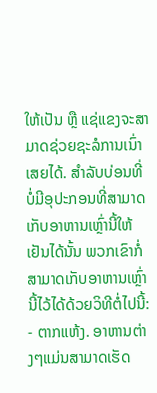ໃຫ້ເປັນ ຫຼື ແຊ່ແຂງຈະສາມາດຊ່ວຍຊະລໍການເນົ່າເສຍໄດ້. ສຳລັບບ່ອນທີ່ບໍ່ມີອຸປະກອນທີ່ສາມາດເກັບອາຫານເຫຼົ່ານີ້ໃຫ້ເຢັນໄດ້ນັ້ນ ພວກເຂົາກໍ່ສາມາດເກັບອາຫານເຫຼົ່ານີ້ໄວ້ໄດ້ດ້ວຍວິທີຕໍ່ໄປນີ້:
- ຕາກແຫ້ງ. ອາຫານຕ່າງໆແມ່ນສາມາດເຮັດ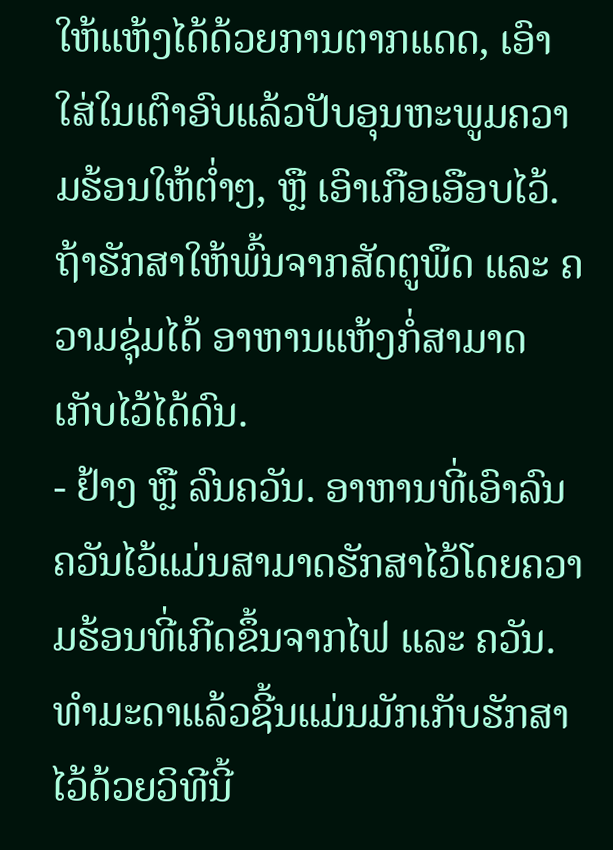ໃຫ້ແຫ້ງໄດ້ດ້ວຍການຕາກແດດ, ເອົາໃສ່ໃນເຕົາອົບແລ້ວປັບອຸນຫະພູມຄວາມຮ້ອນໃຫ້ຕ່ຳໆ, ຫຼື ເອົາເກືອເອືອບໄວ້. ຖ້າຮັກສາໃຫ້ພົ້ນຈາກສັດຕູພືດ ແລະ ຄວາມຊຸ່ມໄດ້ ອາຫານແຫ້ງກໍ່ສາມາດເກັບໄວ້ໄດ້ດົນ.
- ຢ້າງ ຫຼື ລົນຄວັນ. ອາຫານທີ່ເອົາລົນຄວັນໄວ້ແມ່ນສາມາດຮັກສາໄວ້ໂດຍຄວາມຮ້ອນທີ່ເກີດຂຶ້ນຈາກໄຟ ແລະ ຄວັນ. ທຳມະດາແລ້ວຊີ້ນແມ່ນມັກເກັບຮັກສາໄວ້ດ້ວຍວິທີນີ້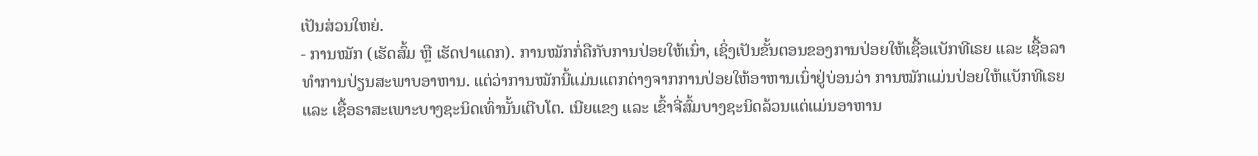ເປັນສ່ວນໃຫຍ່.
- ການໝັກ (ເຮັດສົ້ມ ຫຼື ເຮັດປາແດກ). ການໝັກກໍ່ຄືກັບການປ່ອຍໃຫ້ເນົ່າ, ເຊິ່ງເປັນຂັ້ນຕອນຂອງການປ່ອຍໃຫ້ເຊື້ອແບັກທີເຣຍ ແລະ ເຊື້ອລາທຳການປ່ຽນສະພາບອາຫານ. ແຕ່ວ່າການໝັກນີ້ແມ່ນແຕກຕ່າງຈາກການປ່ອຍໃຫ້ອາຫານເນົ່າຢູ່ບ່ອນວ່າ ການໝັກແມ່ນປ່ອຍໃຫ້ແບັກທີເຣຍ ແລະ ເຊື້ອຣາສະເພາະບາງຊະນິດເທົ່ານັ້ນເຕີບໂຕ. ເນີຍແຂງ ແລະ ເຂົ້າຈີ່ສົ້ມບາງຊະນິດລ້ວນແຕ່ແມ່ນອາຫານ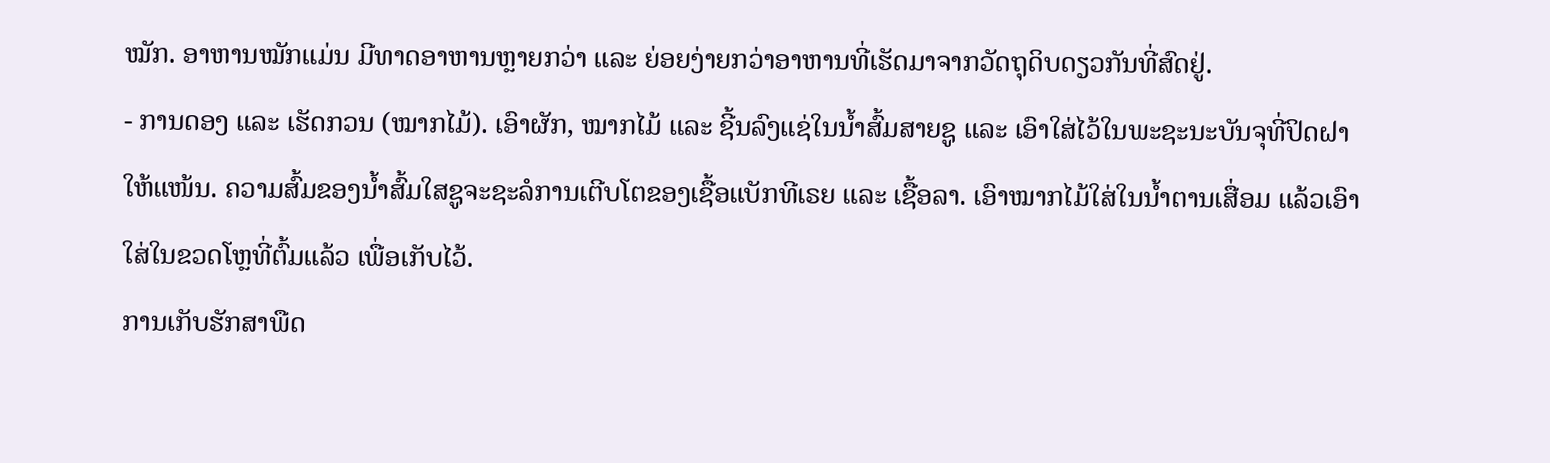ໝັກ. ອາຫານໝັກແມ່ນ ມີທາດອາຫານຫຼາຍກວ່າ ແລະ ຍ່ອຍງ່າຍກວ່າອາຫານທີ່ເຮັດມາຈາກວັດຖຸດິບດຽວກັນທີ່ສົດຢູ່.
- ການດອງ ແລະ ເຮັດກວນ (ໝາກໄມ້). ເອົາຜັກ, ໝາກໄມ້ ແລະ ຊີ້ນລົງແຊ່ໃນນ້ຳສົ້ມສາຍຊູ ແລະ ເອົາໃສ່ໄວ້ໃນພະຊະນະບັນຈຸທີ່ປິດຝາໃຫ້ແໜ້ນ. ຄວາມສົ້ມຂອງນ້ຳສົ້ມໃສຊູຈະຊະລໍການເຕີບໂຕຂອງເຊື້ອແບັກທີເຣຍ ແລະ ເຊື້ອລາ. ເອົາໝາກໄມ້ໃສ່ໃນນ້ຳຕານເສື່ອມ ແລ້ວເອົາໃສ່ໃນຂວດໂຫຼທີ່ຕົ້ມແລ້ວ ເພື່ອເກັບໄວ້.
ການເກັບຮັກສາພືດ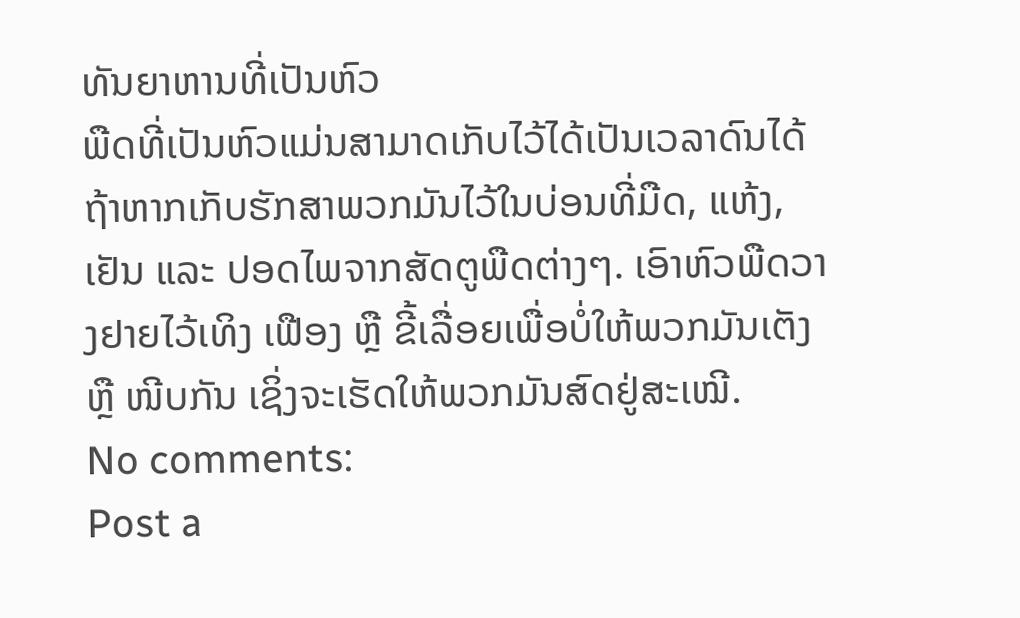ທັນຍາຫານທີ່ເປັນຫົວ
ພືດທີ່ເປັນຫົວແມ່ນສາມາດເກັບໄວ້ໄດ້ເປັນເວລາດົນໄດ້ ຖ້າຫາກເກັບຮັກສາພວກມັນໄວ້ໃນບ່ອນທີ່ມືດ, ແຫ້ງ, ເຢັນ ແລະ ປອດໄພຈາກສັດຕູພືດຕ່າງໆ. ເອົາຫົວພືດວາງຢາຍໄວ້ເທິງ ເຟືອງ ຫຼື ຂີ້ເລື່ອຍເພື່ອບໍ່ໃຫ້ພວກມັນເຕັງ ຫຼື ໜີບກັນ ເຊິ່ງຈະເຮັດໃຫ້ພວກມັນສົດຢູ່ສະເໝີ.
No comments:
Post a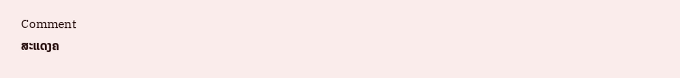Comment
ສະແດງຄ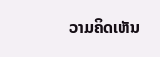ວາມຄິດເຫັນ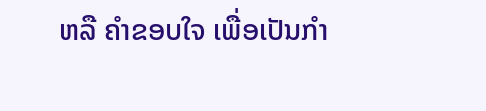ຫລື ຄຳຂອບໃຈ ເພື່ອເປັນກຳ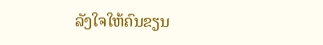ລັງໃຈໃຫ້ຄົນຂຽນ